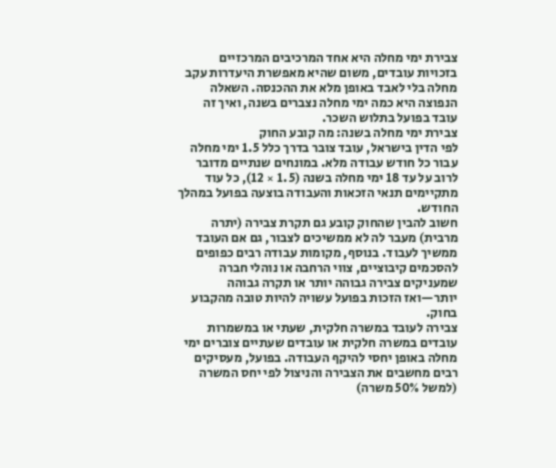צבירת ימי מחלה היא אחד המרכיבים המרכזיים בזכויות עובדים, משום שהיא מאפשרת היעדרות עקב מחלה בלי לאבד באופן מלא את ההכנסה. השאלה הנפוצה היא כמה ימי מחלה נצברים בשנה, ואיך זה עובד בפועל בתלוש השכר.
צבירת ימי מחלה בשנה: מה קובע החוק
לפי הדין בישראל, עובד צובר בדרך כלל 1.5 ימי מחלה עבור כל חודש עבודה מלא. במונחים שנתיים מדובר לרוב על עד 18 ימי מחלה בשנה (1.5 × 12), כל עוד מתקיימים תנאי הזכאות והעבודה בוצעה בפועל במהלך החודש.
חשוב להבין שהחוק קובע גם תקרת צבירה (יתרה מרבית) מעבר לה לא ממשיכים לצבור, גם אם העובד ממשיך לעבוד. בנוסף, מקומות עבודה רבים כפופים להסכמים קיבוציים, צווי הרחבה או נוהלי חברה שמעניקים צבירה גבוהה יותר או תקרה גבוהה יותר—ואז הזכות בפועל עשויה להיות טובה מהקבוע בחוק.
צבירה לעובד במשרה חלקית, שעתי או במשמרות
עובדים במשרה חלקית או עובדים שעתיים צוברים ימי מחלה באופן יחסי להיקף העבודה. בפועל, מעסיקים רבים מחשבים את הצבירה והניצול לפי יחס המשרה (למשל 50% משרה)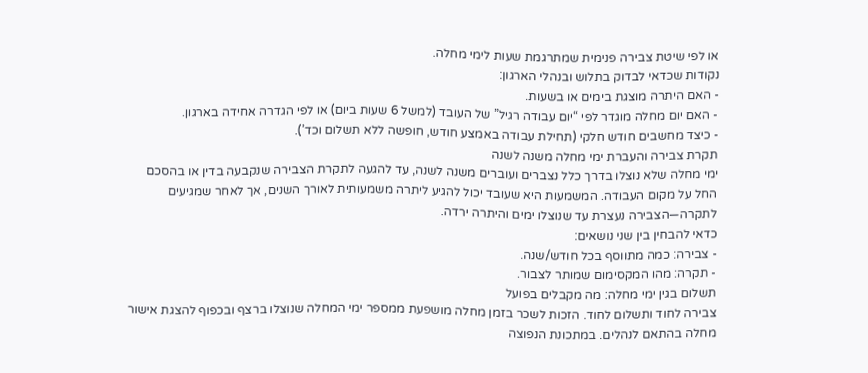או לפי שיטת צבירה פנימית שמתרגמת שעות לימי מחלה.
נקודות שכדאי לבדוק בתלוש ובנהלי הארגון:
- האם היתרה מוצגת בימים או בשעות.
- האם יום מחלה מוגדר לפי “יום עבודה רגיל” של העובד (למשל 6 שעות ביום) או לפי הגדרה אחידה בארגון.
- כיצד מחשבים חודש חלקי (תחילת עבודה באמצע חודש, חופשה ללא תשלום וכד’).
תקרת צבירה והעברת ימי מחלה משנה לשנה
ימי מחלה שלא נוצלו בדרך כלל נצברים ועוברים משנה לשנה, עד להגעה לתקרת הצבירה שנקבעה בדין או בהסכם החל על מקום העבודה. המשמעות היא שעובד יכול להגיע ליתרה משמעותית לאורך השנים, אך לאחר שמגיעים לתקרה—הצבירה נעצרת עד שנוצלו ימים והיתרה ירדה.
כדאי להבחין בין שני נושאים:
- צבירה: כמה מתווסף בכל חודש/שנה.
- תקרה: מהו המקסימום שמותר לצבור.
תשלום בגין ימי מחלה: מה מקבלים בפועל
צבירה לחוד ותשלום לחוד. הזכות לשכר בזמן מחלה מושפעת ממספר ימי המחלה שנוצלו ברצף ובכפוף להצגת אישור מחלה בהתאם לנהלים. במתכונת הנפוצה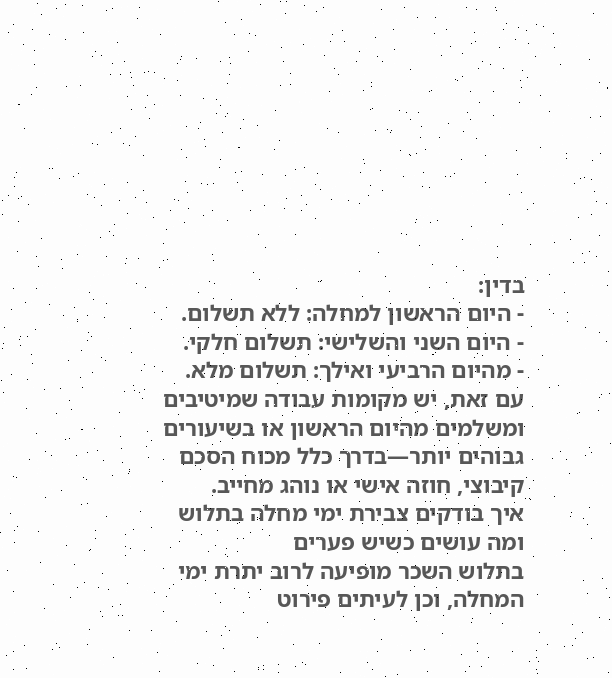בדין:
- היום הראשון למחלה: ללא תשלום.
- היום השני והשלישי: תשלום חלקי.
- מהיום הרביעי ואילך: תשלום מלא.
עם זאת, יש מקומות עבודה שמיטיבים ומשלמים מהיום הראשון או בשיעורים גבוהים יותר—בדרך כלל מכוח הסכם קיבוצי, חוזה אישי או נוהג מחייב.
איך בודקים צבירת ימי מחלה בתלוש ומה עושים כשיש פערים
בתלוש השכר מופיעה לרוב יתרת ימי המחלה, וכן לעיתים פירוט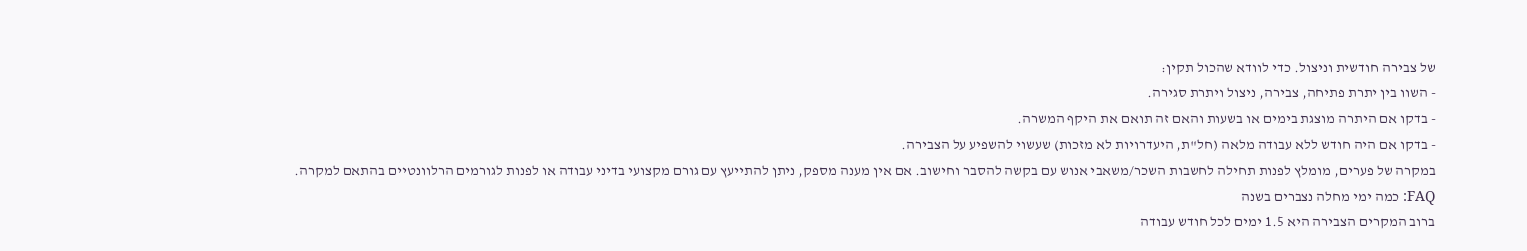של צבירה חודשית וניצול. כדי לוודא שהכול תקין:
- השוו בין יתרת פתיחה, צבירה, ניצול ויתרת סגירה.
- בדקו אם היתרה מוצגת בימים או בשעות והאם זה תואם את היקף המשרה.
- בדקו אם היה חודש ללא עבודה מלאה (חל"ת, היעדרויות לא מזכות) שעשוי להשפיע על הצבירה.
במקרה של פערים, מומלץ לפנות תחילה לחשבות השכר/משאבי אנוש עם בקשה להסבר וחישוב. אם אין מענה מספק, ניתן להתייעץ עם גורם מקצועי בדיני עבודה או לפנות לגורמים הרלוונטיים בהתאם למקרה.
FAQ: כמה ימי מחלה נצברים בשנה
ברוב המקרים הצבירה היא 1.5 ימים לכל חודש עבודה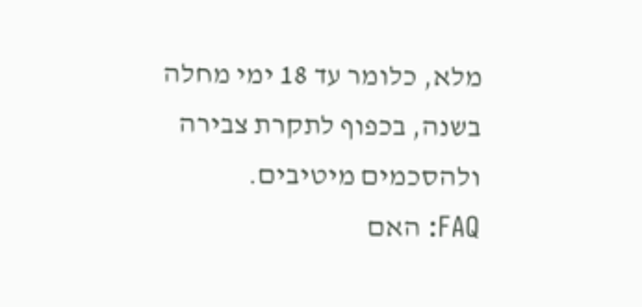מלא, כלומר עד 18 ימי מחלה בשנה, בכפוף לתקרת צבירה ולהסכמים מיטיבים.
FAQ: האם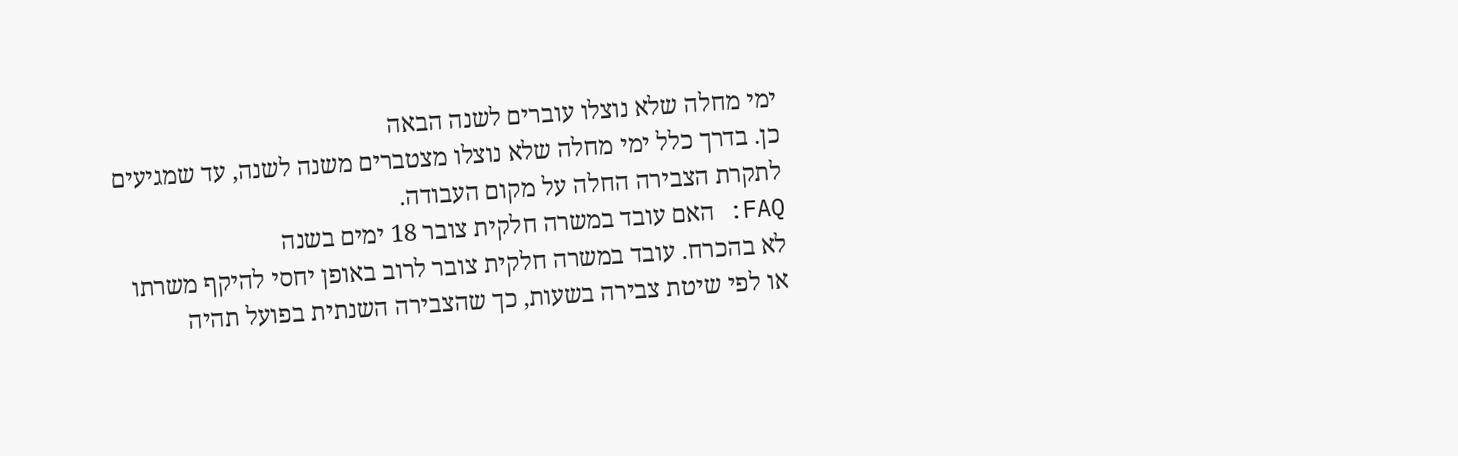ימי מחלה שלא נוצלו עוברים לשנה הבאה
כן. בדרך כלל ימי מחלה שלא נוצלו מצטברים משנה לשנה, עד שמגיעים לתקרת הצבירה החלה על מקום העבודה.
FAQ: האם עובד במשרה חלקית צובר 18 ימים בשנה
לא בהכרח. עובד במשרה חלקית צובר לרוב באופן יחסי להיקף משרתו או לפי שיטת צבירה בשעות, כך שהצבירה השנתית בפועל תהיה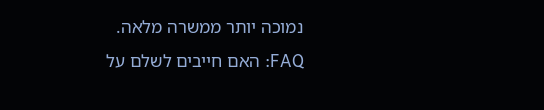נמוכה יותר ממשרה מלאה.
FAQ: האם חייבים לשלם על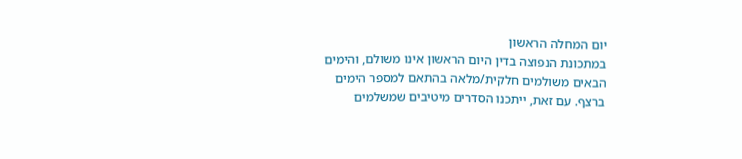יום המחלה הראשון
במתכונת הנפוצה בדין היום הראשון אינו משולם, והימים הבאים משולמים חלקית/מלאה בהתאם למספר הימים ברצף. עם זאת, ייתכנו הסדרים מיטיבים שמשלמים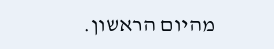מהיום הראשון.